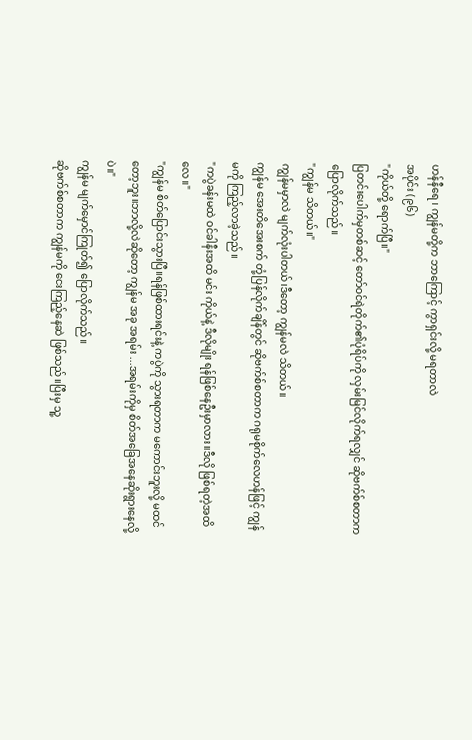ဟန်နီရေ ၊ ကျွန်မတို့က ဘာကြောင့် ကွာရှင်းလို့ မရတာလဲ
အပိုင်း (၉၆)
"ကိုယ်တို့ ရောက်ပြီ။"
ပြတင်းပေါက်မှတစ်ဆင့် တော်ဝင်ရဲတိုက်၏ပုံရိပ်ကို လှမ်းမြင်လိုက်ရလျှင် ဆိုဗက်စ်စတာက ပြောလိုက်သည်။
"ကျွန်မ သိတယ်။"
ကျွန်မမှာလဲ မျက်လုံးပါတယ်၊ဒီတော့ ကျွန်မလဲ သိတယ်။
ကျွန်မ အေးတိအေးစက် တုံ့ပြန်လိုက်ချိန်တွင် ဆိုဗက်စ်စတာက ဂရုမစိုက်လေဟန်ဖြင့် ကျွန်မကို ကြည့်လာခဲ့သည်။
"ကပွဲခန်းမထဲ ဝင်ခါနီးအထိ မင်း ကိုယ်နဲ့ ဒီလိုမျိုး ရန်ဖြစ်နေဦးမှာလား။ဒီလို ဖြစ်ရတဲ့အထိလေ။"
"ကျွန်မ စိတ်ပြောင်းသွားပြီ။ရန်ဖြစ်ထားရင်းနဲ့ ကပွဲကို သွားရတာက မကောင်းဘူးလို့ မထင်တော့ဘူး။ဘာလို့လဲဆိုတော့ ကျွန်မ အခု အရမ်း ...အရမ်းကိုမှ စိတ်အခြေအနေဆိုးရွားနေလို့ပဲ။"
ကျွန်မ မျက်မှောင်ကြုတ်၍ ပြောလိုက်သည်။
ဆိုဗက်စ်စတာက ကျွန်မကို ငေးကြည့်နေဆဲ ဖြစ်သည်။ပြီးမှ သူ့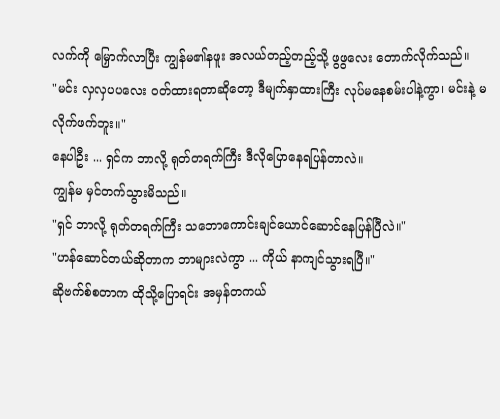လက်ကို မြှောက်လာပြီး ကျွန်မ၏နဖူး အလယ်တည့်တည့်သို့ ဖွဖွလေး တောက်လိုက်သည်။
"မင်း လှလှပပလေး ဝတ်ထားရတာဆိုတော့ ဒီမျက်နှာထားကြီး လုပ်မနေစမ်းပါနဲ့ကွာ၊ မင်းနဲ့ မလိုက်ဖက်ဘူး။"
နေပါဦး ... ရှင်က ဘာလို့ ရုတ်တရက်ကြီး ဒီလိုပြောနေရပြန်တာလဲ။
ကျွန်မ မှင်တက်သွားမိသည်။
"ရှင် ဘာလို့ ရုတ်တရက်ကြီး သဘောကောင်းချင်ယောင်ဆောင်နေပြန်ပြီလဲ။"
"ဟန်ဆောင်တယ်ဆိုတာက ဘာများလဲကွာ ... ကိုယ် နာကျင်သွားရပြီ။"
ဆိုဗက်စ်စတာက ထိုသို့ပြောရင်း အမှန်တကယ်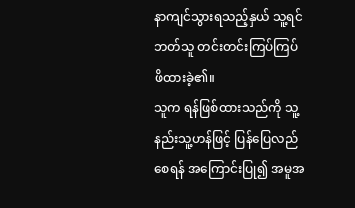နာကျင်သွားရသည့်နှယ် သူ့ရင်ဘတ်သူ တင်းတင်းကြပ်ကြပ် ဖိထားခဲ့၏။
သူက ရန်ဖြစ်ထားသည်ကို သူ့နည်းသူ့ဟန်ဖြင့် ပြန်ပြေလည်စေရန် အကြောင်းပြု၍ အမူအ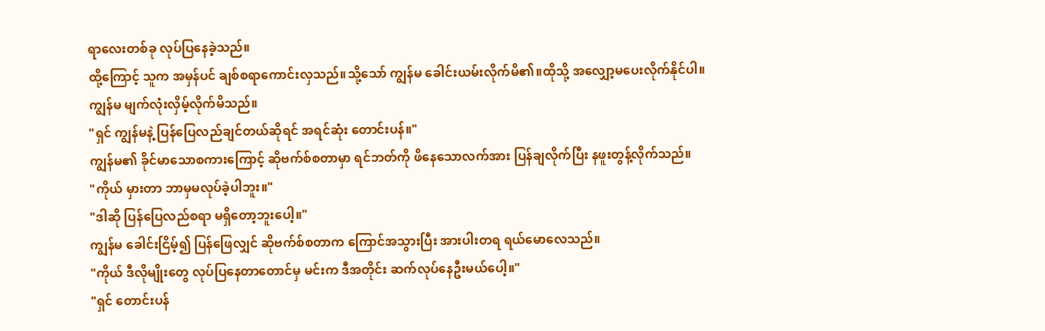ရာလေးတစ်ခု လုပ်ပြနေခဲ့သည်။
ထို့ကြောင့် သူက အမှန်ပင် ချစ်စရာကောင်းလှသည်။သို့သော် ကျွန်မ ခေါင်းယမ်းလိုက်မိ၏။ထိုသို့ အလျှော့မပေးလိုက်နိုင်ပါ။
ကျွန်မ မျက်လုံးလှိမ့်လိုက်မိသည်။
"ရှင် ကျွန်မနဲ့ ပြန်ပြေလည်ချင်တယ်ဆိုရင် အရင်ဆုံး တောင်းပန်။"
ကျွန်မ၏ ခိုင်မာသောစကားကြောင့် ဆိုဗက်စ်စတာမှာ ရင်ဘတ်ကို ဖိနေသောလက်အား ပြန်ချလိုက်ပြီး နဖူးတွန့်လိုက်သည်။
"ကိုယ် မှားတာ ဘာမှမလုပ်ခဲ့ပါဘူး။"
"ဒါဆို ပြန်ပြေလည်စရာ မရှိတော့ဘူးပေါ့။"
ကျွန်မ ခေါင်းငြိမ့်၍ ပြန်ဖြေလျှင် ဆိုဗက်စ်စတာက ကြောင်အသွားပြီး အားပါးတရ ရယ်မောလေသည်။
"ကိုယ် ဒီလိုမျိုးတွေ လုပ်ပြနေတာတောင်မှ မင်းက ဒီအတိုင်း ဆက်လုပ်နေဦးမယ်ပေါ့။"
"ရှင် တောင်းပန်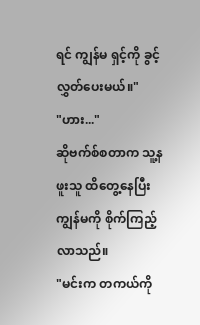ရင် ကျွန်မ ရှင့်ကို ခွင့်လွှတ်ပေးမယ်။"
"ဟား..."
ဆိုဗက်စ်စတာက သူ့နဖူးသူ ထိတွေ့နေပြီး ကျွန်မကို စိုက်ကြည့်လာသည်။
"မင်းက တကယ်ကို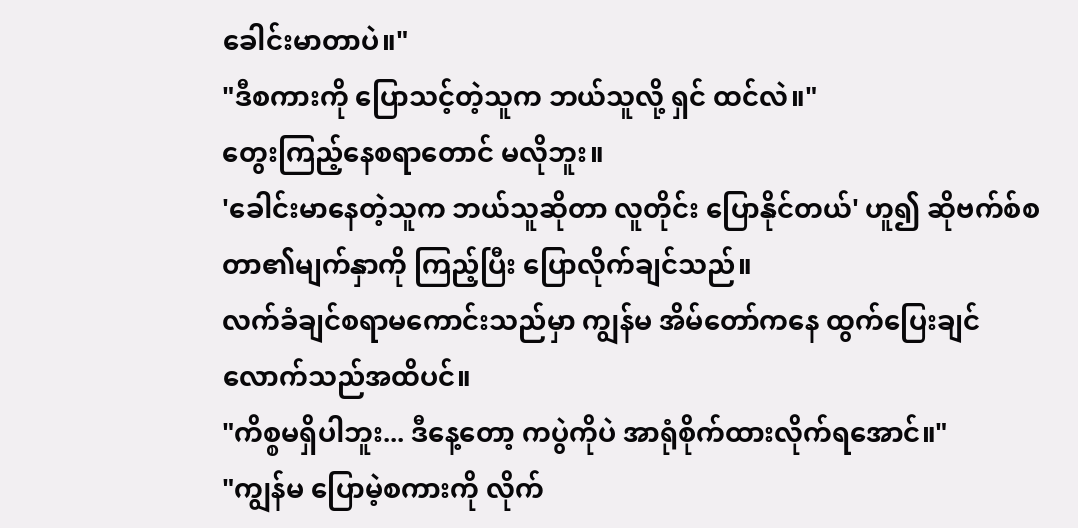ခေါင်းမာတာပဲ။"
"ဒီစကားကို ပြောသင့်တဲ့သူက ဘယ်သူလို့ ရှင် ထင်လဲ။"
တွေးကြည့်နေစရာတောင် မလိုဘူး။
'ခေါင်းမာနေတဲ့သူက ဘယ်သူဆိုတာ လူတိုင်း ပြောနိုင်တယ်' ဟူ၍ ဆိုဗက်စ်စတာ၏မျက်နှာကို ကြည့်ပြီး ပြောလိုက်ချင်သည်။
လက်ခံချင်စရာမကောင်းသည်မှာ ကျွန်မ အိမ်တော်ကနေ ထွက်ပြေးချင်လောက်သည်အထိပင်။
"ကိစ္စမရှိပါဘူး... ဒီနေ့တော့ ကပွဲကိုပဲ အာရုံစိုက်ထားလိုက်ရအောင်။"
"ကျွန်မ ပြောမဲ့စကားကို လိုက်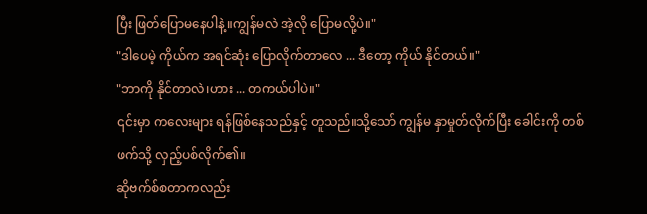ပြီး ဖြတ်ပြောမနေပါနဲ့။ကျွန်မလဲ အဲ့လို ပြောမလို့ပဲ။"
"ဒါပေမဲ့ ကိုယ်က အရင်ဆုံး ပြောလိုက်တာလေ ... ဒီတော့ ကိုယ် နိုင်တယ်။"
"ဘာကို နိုင်တာလဲ၊ဟား ... တကယ်ပါပဲ။"
၎င်းမှာ ကလေးများ ရန်ဖြစ်နေသည်နှင့် တူသည်။သို့သော် ကျွန်မ နှာမှုတ်လိုက်ပြီး ခေါင်းကို တစ်ဖက်သို့ လှည့်ပစ်လိုက်၏။
ဆိုဗက်စ်စတာကလည်း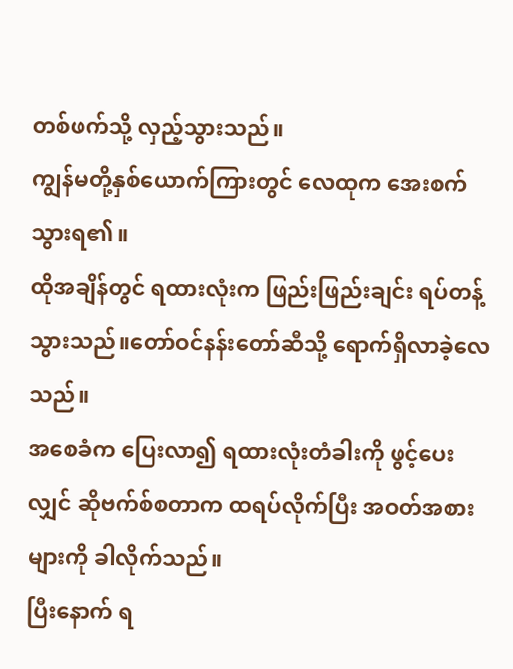တစ်ဖက်သို့ လှည့်သွားသည်။
ကျွန်မတို့နှစ်ယောက်ကြားတွင် လေထုက အေးစက်သွားရ၏။
ထိုအချိန်တွင် ရထားလုံးက ဖြည်းဖြည်းချင်း ရပ်တန့်သွားသည်။တော်ဝင်နန်းတော်ဆီသို့ ရောက်ရှိလာခဲ့လေသည်။
အစေခံက ပြေးလာ၍ ရထားလုံးတံခါးကို ဖွင့်ပေးလျှင် ဆိုဗက်စ်စတာက ထရပ်လိုက်ပြီး အဝတ်အစားများကို ခါလိုက်သည်။
ပြီးနောက် ရ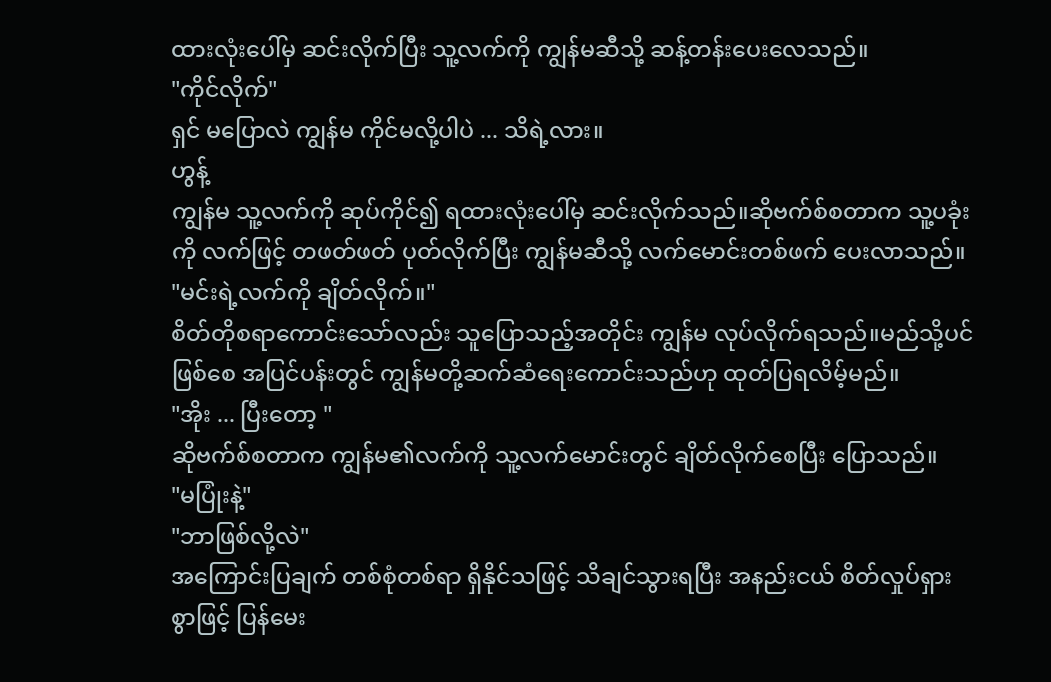ထားလုံးပေါ်မှ ဆင်းလိုက်ပြီး သူ့လက်ကို ကျွန်မဆီသို့ ဆန့်တန်းပေးလေသည်။
"ကိုင်လိုက်"
ရှင် မပြောလဲ ကျွန်မ ကိုင်မလို့ပါပဲ ... သိရဲ့လား။
ဟွန့်
ကျွန်မ သူ့လက်ကို ဆုပ်ကိုင်၍ ရထားလုံးပေါ်မှ ဆင်းလိုက်သည်။ဆိုဗက်စ်စတာက သူ့ပခုံးကို လက်ဖြင့် တဖတ်ဖတ် ပုတ်လိုက်ပြီး ကျွန်မဆီသို့ လက်မောင်းတစ်ဖက် ပေးလာသည်။
"မင်းရဲ့လက်ကို ချိတ်လိုက်။"
စိတ်တိုစရာကောင်းသော်လည်း သူပြောသည့်အတိုင်း ကျွန်မ လုပ်လိုက်ရသည်။မည်သို့ပင် ဖြစ်စေ အပြင်ပန်းတွင် ကျွန်မတို့ဆက်ဆံရေးကောင်းသည်ဟု ထုတ်ပြရလိမ့်မည်။
"အိုး ... ပြီးတော့ "
ဆိုဗက်စ်စတာက ကျွန်မ၏လက်ကို သူ့လက်မောင်းတွင် ချိတ်လိုက်စေပြီး ပြောသည်။
"မပြုံးနဲ့"
"ဘာဖြစ်လို့လဲ"
အကြောင်းပြချက် တစ်စုံတစ်ရာ ရှိနိုင်သဖြင့် သိချင်သွားရပြီး အနည်းငယ် စိတ်လှုပ်ရှားစွာဖြင့် ပြန်မေး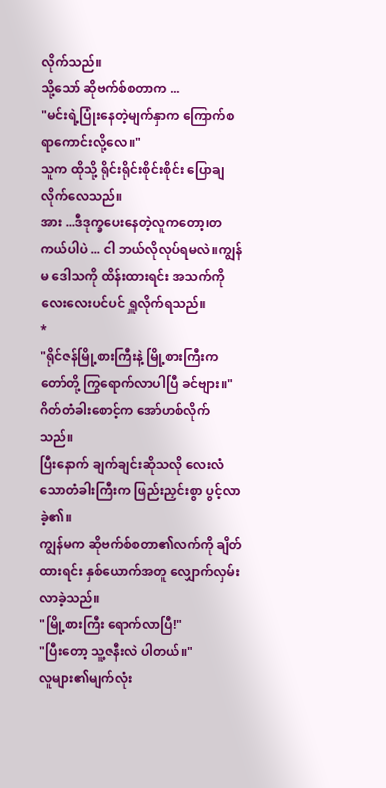လိုက်သည်။
သို့သော် ဆိုဗက်စ်စတာက ...
"မင်းရဲ့ပြုံးနေတဲ့မျက်နှာက ကြောက်စရာကောင်းလို့လေ။"
သူက ထိုသို့ ရိုင်းရိုင်းစိုင်းစိုင်း ပြောချလိုက်လေသည်။
အား ...ဒီဒုက္ခပေးနေတဲ့လူကတော့၊တကယ်ပါပဲ ... ငါ ဘယ်လိုလုပ်ရမလဲ။ကျွန်မ ဒေါသကို ထိန်းထားရင်း အသက်ကို လေးလေးပင်ပင် ရှူလိုက်ရသည်။
*
"ရိုင်ဇန်မြို့စားကြီးနဲ့ မြို့စားကြီးကတော်တို့ ကြွရောက်လာပါပြီ ခင်ဗျား။"
ဂိတ်တံခါးစောင့်က အော်ဟစ်လိုက်သည်။
ပြီးနောက် ချက်ချင်းဆိုသလို လေးလံသောတံခါးကြီးက ဖြည်းညှင်းစွာ ပွင့်လာခဲ့၏။
ကျွန်မက ဆိုဗက်စ်စတာ၏လက်ကို ချိတ်ထားရင်း နှစ်ယောက်အတူ လျှောက်လှမ်းလာခဲ့သည်။
"မြို့စားကြီး ရောက်လာပြီ!"
"ပြီးတော့ သူ့ဇနီးလဲ ပါတယ်။"
လူများ၏မျက်လုံး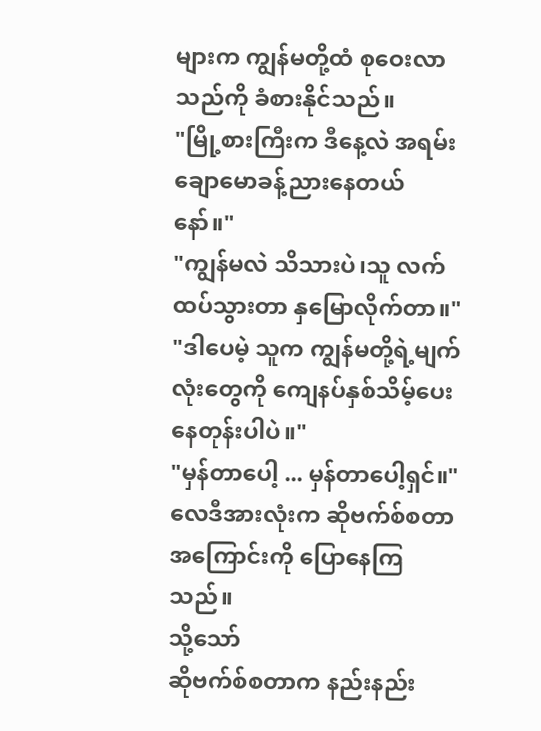များက ကျွန်မတို့ထံ စုဝေးလာသည်ကို ခံစားနိုင်သည်။
"မြို့စားကြီးက ဒီနေ့လဲ အရမ်းချောမောခန့်ညားနေတယ်နော်။"
"ကျွန်မလဲ သိသားပဲ၊သူ လက်ထပ်သွားတာ နှမြောလိုက်တာ။"
"ဒါပေမဲ့ သူက ကျွန်မတို့ရဲ့မျက်လုံးတွေကို ကျေနပ်နှစ်သိမ့်ပေးနေတုန်းပါပဲ။"
"မှန်တာပေါ့ ... မှန်တာပေါ့ရှင်။"
လေဒီအားလုံးက ဆိုဗက်စ်စတာအကြောင်းကို ပြောနေကြသည်။
သို့သော်
ဆိုဗက်စ်စတာက နည်းနည်း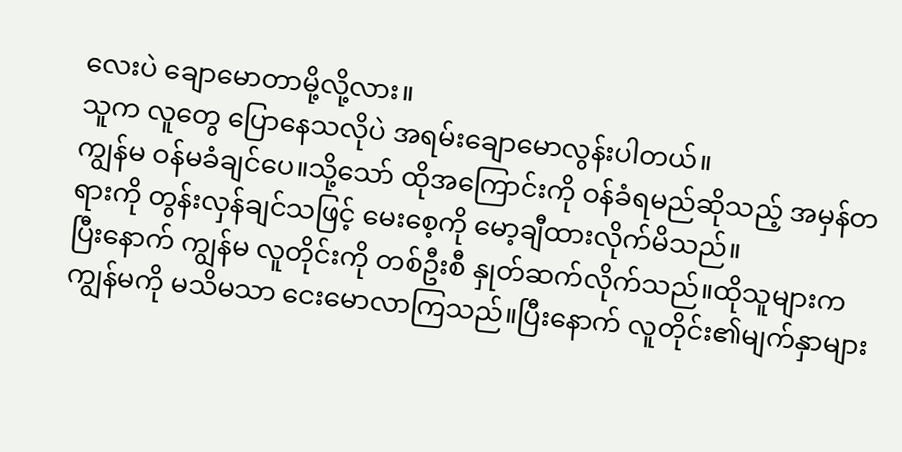လေးပဲ ချောမောတာမို့လို့လား။
သူက လူတွေ ပြောနေသလိုပဲ အရမ်းချောမောလွန်းပါတယ်။
ကျွန်မ ဝန်မခံချင်ပေ။သို့သော် ထိုအကြောင်းကို ဝန်ခံရမည်ဆိုသည့် အမှန်တရားကို တွန်းလှန်ချင်သဖြင့် မေးစေ့ကို မော့ချီထားလိုက်မိသည်။
ပြီးနောက် ကျွန်မ လူတိုင်းကို တစ်ဦးစီ နှုတ်ဆက်လိုက်သည်။ထိုသူများက ကျွန်မကို မသိမသာ ငေးမောလာကြသည်။ပြီးနောက် လူတိုင်း၏မျက်နှာများ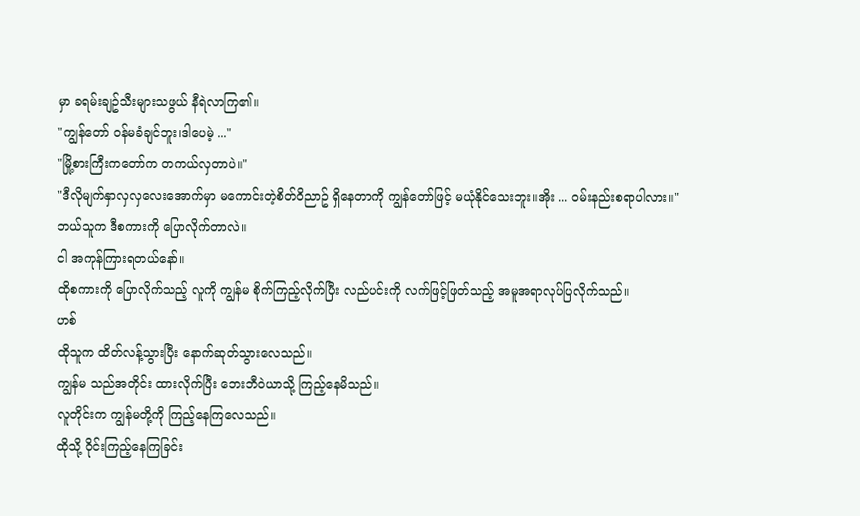မှာ ခရမ်းချဥ်သီးများသဖွယ် နီရဲလာကြ၏။
"ကျွန်တော် ဝန်မခံချင်ဘူး၊ဒါပေမဲ့ ..."
"မြို့စားကြီးကတော်က တကယ်လှတာပဲ။"
"ဒီလိုမျက်နှာလှလှလေးအောက်မှာ မကောင်းတဲ့စိတ်ဝိညာဥ် ရှိနေတာကို ကျွန်တော်ဖြင့် မယုံနိုင်သေးဘူး။အိုး ... ဝမ်းနည်းစရာပါလား။"
ဘယ်သူက ဒီစကားကို ပြောလိုက်တာလဲ။
ငါ အကုန်ကြားရတယ်နော်။
ထိုစကားကို ပြောလိုက်သည့် လူကို ကျွန်မ စိုက်ကြည့်လိုက်ပြီး လည်ပင်းကို လက်ဖြင့်ဖြတ်သည့် အမူအရာလုပ်ပြလိုက်သည်။
ဟစ်
ထိုသူက ထိတ်လန့်သွားပြီး နောက်ဆုတ်သွားလေသည်။
ကျွန်မ သည်အတိုင်း ထားလိုက်ပြီး ဘေးဘီဝဲယာသို့ ကြည့်နေမိသည်။
လူတိုင်းက ကျွန်မတို့ကို ကြည့်နေကြလေသည်။
ထိုသို့ ဝိုင်းကြည့်နေကြခြင်း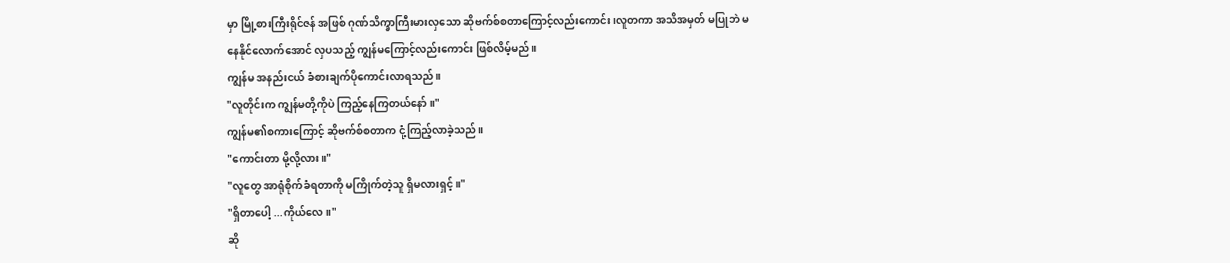မှာ မြို့စားကြီးရိုင်ဇန် အဖြစ် ဂုဏ်သိက္ခာကြီးမားလှသော ဆိုဗက်စ်စတာကြောင့်လည်းကောင်း၊လူတကာ အသိအမှတ် မပြုဘဲ မနေနိုင်လောက်အောင် လှပသည့် ကျွန်မကြောင့်လည်းကောင်း ဖြစ်လိမ့်မည်။
ကျွန်မ အနည်းငယ် ခံစားချက်ပိုကောင်းလာရသည်။
"လူတိုင်းက ကျွန်မတို့ကိုပဲ ကြည့်နေကြတယ်နော်။"
ကျွန်မ၏စကားကြောင့် ဆိုဗက်စ်စတာက ငုံ့ကြည့်လာခဲ့သည်။
"ကောင်းတာ မို့လို့လား။"
"လူတွေ အာရုံစိုက်ခံရတာကို မကြိုက်တဲ့သူ ရှိမလားရှင့်။"
"ရှိတာပေါ့ ...ကိုယ်လေ။"
ဆို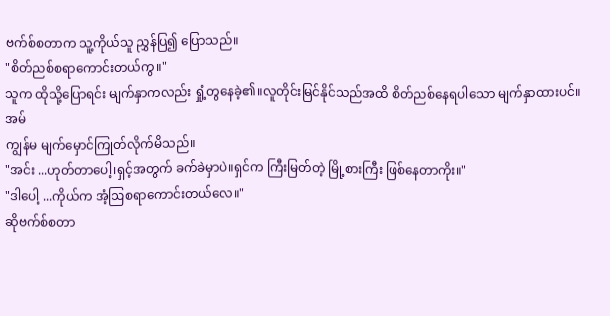ဗက်စ်စတာက သူ့ကိုယ်သူ ညွှန်ပြ၍ ပြောသည်။
"စိတ်ညစ်စရာကောင်းတယ်ကွ။"
သူက ထိုသို့ပြောရင်း မျက်နှာကလည်း ရှုံ့တွနေခဲ့၏။လူတိုင်းမြင်နိုင်သည်အထိ စိတ်ညစ်နေရပါသော မျက်နှာထားပင်။
အမ်
ကျွန်မ မျက်မှောင်ကြုတ်လိုက်မိသည်။
"အင်း ...ဟုတ်တာပေါ့၊ရှင့်အတွက် ခက်ခဲမှာပဲ။ရှင်က ကြီးမြတ်တဲ့ မြို့စားကြီး ဖြစ်နေတာကိုး။"
"ဒါပေါ့ ...ကိုယ်က အံ့ဩစရာကောင်းတယ်လေ။"
ဆိုဗက်စ်စတာ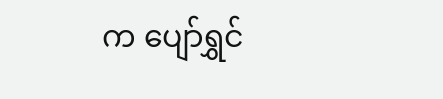က ပျော်ရွှင်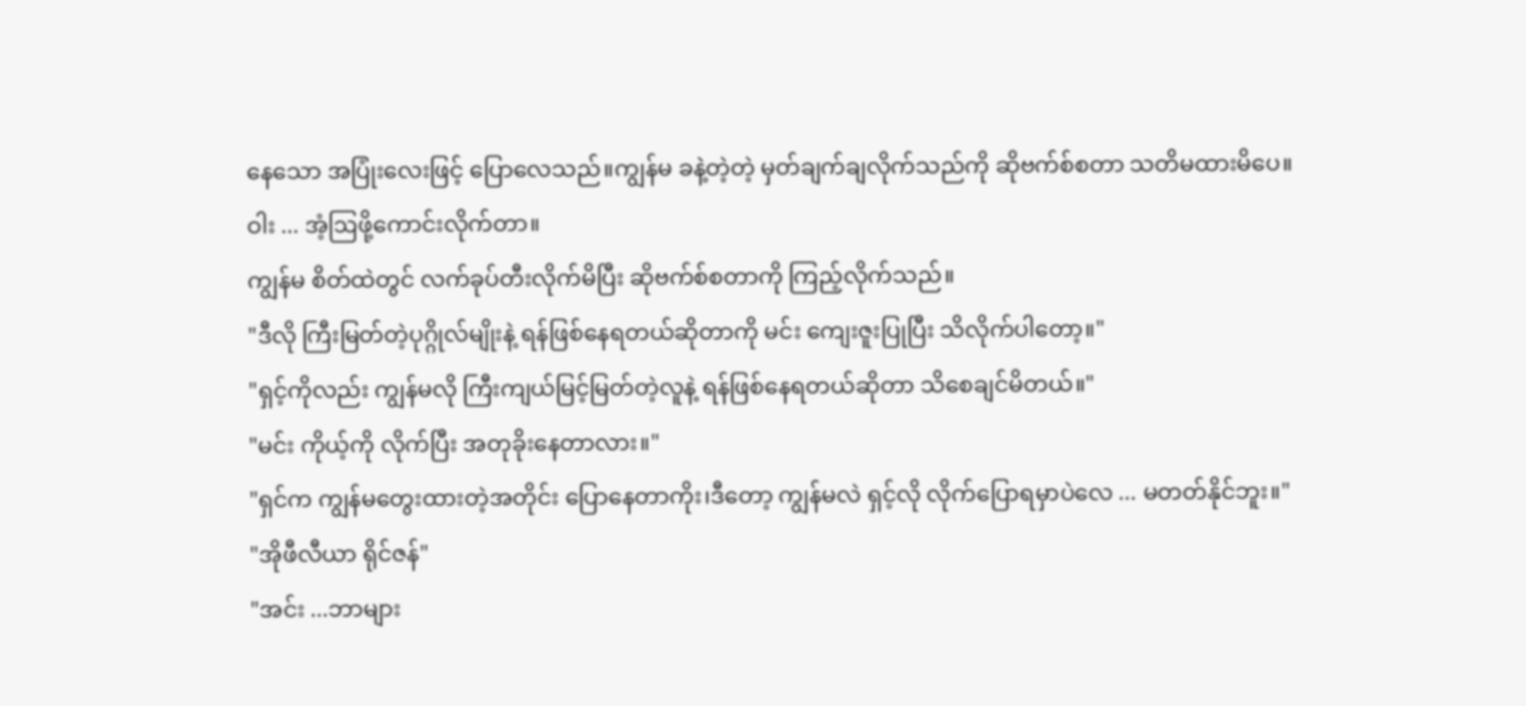နေသော အပြုံးလေးဖြင့် ပြောလေသည်။ကျွန်မ ခနဲ့တဲ့တဲ့ မှတ်ချက်ချလိုက်သည်ကို ဆိုဗက်စ်စတာ သတိမထားမိပေ။
ဝါး ... အံ့ဩဖို့ကောင်းလိုက်တာ။
ကျွန်မ စိတ်ထဲတွင် လက်ခုပ်တီးလိုက်မိပြီး ဆိုဗက်စ်စတာကို ကြည့်လိုက်သည်။
"ဒီလို ကြီးမြတ်တဲ့ပုဂ္ဂိုလ်မျိုးနဲ့ ရန်ဖြစ်နေရတယ်ဆိုတာကို မင်း ကျေးဇူးပြုပြီး သိလိုက်ပါတော့။"
"ရှင့်ကိုလည်း ကျွန်မလို ကြီးကျယ်မြင့်မြတ်တဲ့လူနဲ့ ရန်ဖြစ်နေရတယ်ဆိုတာ သိစေချင်မိတယ်။"
"မင်း ကိုယ့်ကို လိုက်ပြီး အတုခိုးနေတာလား။"
"ရှင်က ကျွန်မတွေးထားတဲ့အတိုင်း ပြောနေတာကိုး၊ဒီတော့ ကျွန်မလဲ ရှင့်လို လိုက်ပြောရမှာပဲလေ ... မတတ်နိုင်ဘူး။"
"အိုဖီလီယာ ရိုင်ဇန်"
"အင်း ...ဘာများ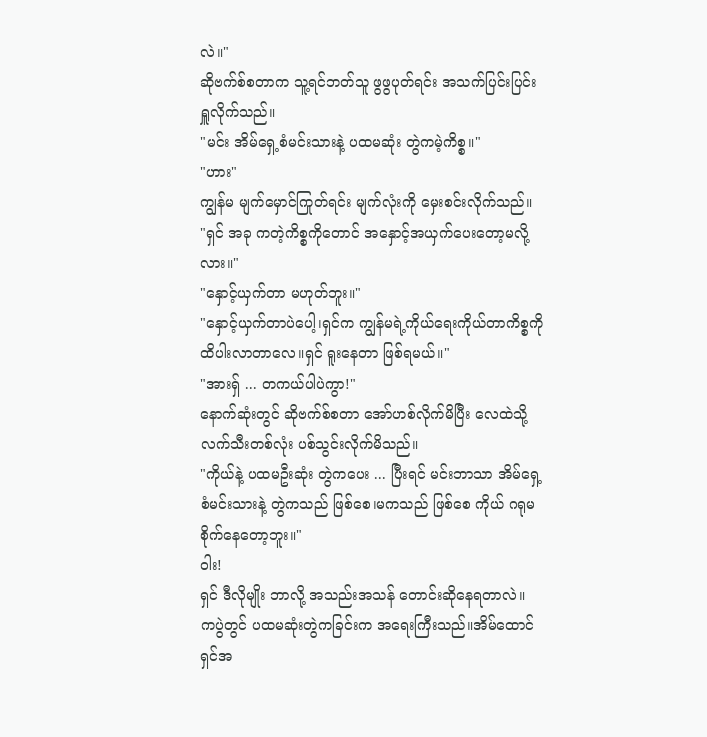လဲ။"
ဆိုဗက်စ်စတာက သူ့ရင်ဘတ်သူ ဖွဖွပုတ်ရင်း အသက်ပြင်းပြင်း ရှူလိုက်သည်။
"မင်း အိမ်ရှေ့စံမင်းသားနဲ့ ပထမဆုံး တွဲကမဲ့ကိစ္စ။"
"ဟား"
ကျွန်မ မျက်မှောင်ကြုတ်ရင်း မျက်လုံးကို မှေးစင်းလိုက်သည်။
"ရှင် အခု ကတဲ့ကိစ္စကိုတောင် အနှောင့်အယှက်ပေးတော့မလို့လား။"
"နှောင့်ယှက်တာ မဟုတ်ဘူး။"
"နှောင့်ယှက်တာပဲပေါ့၊ရှင်က ကျွန်မရဲ့ကိုယ်ရေးကိုယ်တာကိစ္စကို ထိပါးလာတာလေ။ရှင် ရူးနေတာ ဖြစ်ရမယ်။"
"အားရှ် ... တကယ်ပါပဲကွာ!"
နောက်ဆုံးတွင် ဆိုဗက်စ်စတာ အော်ဟစ်လိုက်မိပြီး လေထဲသို့ လက်သီးတစ်လုံး ပစ်သွင်းလိုက်မိသည်။
"ကိုယ်နဲ့ ပထမဦးဆုံး တွဲကပေး ... ပြီးရင် မင်းဘာသာ အိမ်ရှေ့စံမင်းသားနဲ့ တွဲကသည် ဖြစ်စေ၊မကသည် ဖြစ်စေ ကိုယ် ဂရုမစိုက်နေတော့ဘူး။"
ဝါး!
ရှင် ဒီလိုမျိုး ဘာလို့ အသည်းအသန် တောင်းဆိုနေရတာလဲ။
ကပွဲတွင် ပထမဆုံးတွဲကခြင်းက အရေးကြီးသည်။အိမ်ထောင်ရှင်အ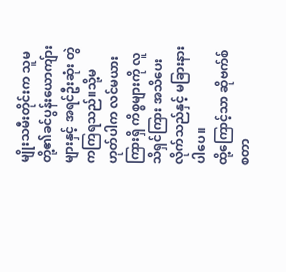မျိုးသမီးတိုင်းက သူမတို့၏ခင်ပွန်းယောကျ်ားများနှင့် အရင်ဦးဆုံး တွဲကကြရသည်။သို့မဟုတ်ပါက လင်မယားကြားရှိ ကိစ္စများကို လူသိရှင်ကြား အသိပေးလိုက်သည်နှင့် မခြားနားပါပေ။
ထို့ကြောင့်သာ ဆိုဗက်စ်စတာ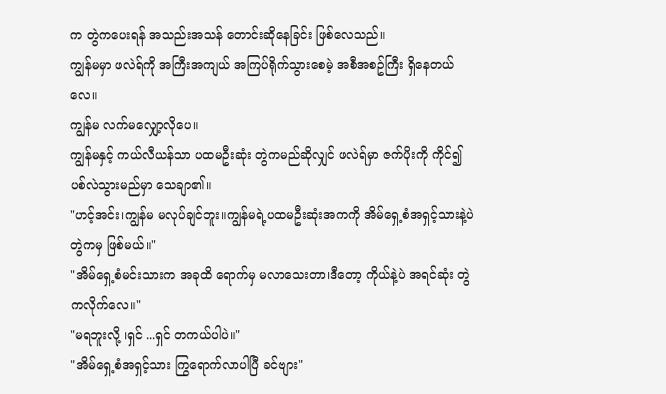က တွဲကပေးရန် အသည်းအသန် တောင်းဆိုနေခြင်း ဖြစ်လေသည်။
ကျွန်မမှာ ဖလဲရ်ကို အကြီးအကျယ် အကြပ်ရိုက်သွားစေမဲ့ အစီအစဥ်ကြီး ရှိနေတယ်လေ။
ကျွန်မ လက်မလျှော့လိုပေ။
ကျွန်မနှင့် ကယ်လီယန်သာ ပထမဦးဆုံး တွဲကမည်ဆိုလျှင် ဖလဲရ်မှာ ဇက်ပိုးကို ကိုင်၍ ပစ်လဲသွားမည်မှာ သေချာ၏။
"ဟင့်အင်း၊ကျွန်မ မလုပ်ချင်ဘူး။ကျွန်မရဲ့ပထမဦးဆုံးအကကို အိမ်ရှေ့စံအရှင့်သားနဲ့ပဲ တွဲကမှ ဖြစ်မယ်။"
"အိမ်ရှေ့စံမင်းသားက အခုထိ ရောက်မှ မလာသေးတာ၊ဒီတော့ ကိုယ်နဲ့ပဲ အရင်ဆုံး တွဲကလိုက်လေ။"
"မရဘူးလို့ ၊ရှင် ...ရှင် တကယ်ပါပဲ။"
"အိမ်ရှေ့စံအရှင့်သား ကြွရောက်လာပါပြီ ခင်ဗျား"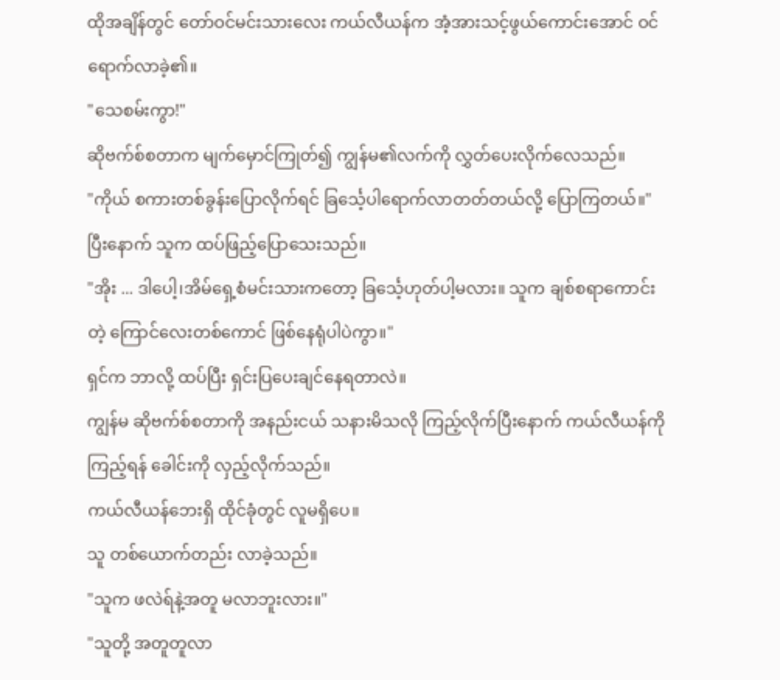ထိုအချိန်တွင် တော်ဝင်မင်းသားလေး ကယ်လီယန်က အံ့အားသင့်ဖွယ်ကောင်းအောင် ဝင်ရောက်လာခဲ့၏။
"သေစမ်းကွာ!"
ဆိုဗက်စ်စတာက မျက်မှောင်ကြုတ်၍ ကျွန်မ၏လက်ကို လွှတ်ပေးလိုက်လေသည်။
"ကိုယ် စကားတစ်ခွန်းပြောလိုက်ရင် ခြင်္သေ့ပါရောက်လာတတ်တယ်လို့ ပြောကြတယ်။"
ပြီးနောက် သူက ထပ်ဖြည့်ပြောသေးသည်။
"အိုး ... ဒါပေါ့၊အိမ်ရှေ့စံမင်းသားကတော့ ခြင်္သေ့ဟုတ်ပါ့မလား။ သူက ချစ်စရာကောင်းတဲ့ ကြောင်လေးတစ်ကောင် ဖြစ်နေရုံပါပဲကွာ။"
ရှင်က ဘာလို့ ထပ်ပြီး ရှင်းပြပေးချင်နေရတာလဲ။
ကျွန်မ ဆိုဗက်စ်စတာကို အနည်းငယ် သနားမိသလို ကြည့်လိုက်ပြီးနောက် ကယ်လီယန်ကို ကြည့်ရန် ခေါင်းကို လှည့်လိုက်သည်။
ကယ်လီယန်ဘေးရှိ ထိုင်ခုံတွင် လူမရှိပေ။
သူ တစ်ယောက်တည်း လာခဲ့သည်။
"သူက ဖလဲရ်နဲ့အတူ မလာဘူးလား။"
"သူတို့ အတူတူလာ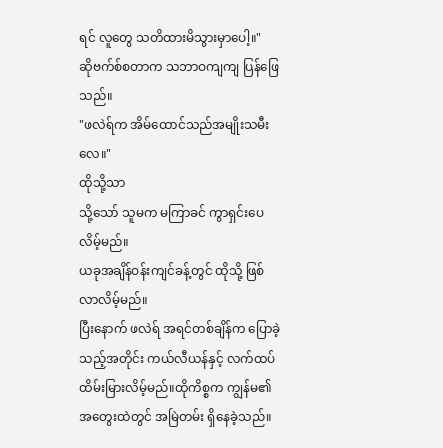ရင် လူတွေ သတိထားမိသွားမှာပေါ့။"
ဆိုဗက်စ်စတာက သဘာဝကျကျ ပြန်ဖြေသည်။
"ဖလဲရ်က အိမ်ထောင်သည်အမျိုးသမီးလေ။"
ထိုသို့သာ
သို့သော် သူမက မကြာခင် ကွာရှင်းပေလိမ့်မည်။
ယခုအချိန်ဝန်းကျင်ခန့်တွင် ထိုသို့ ဖြစ်လာလိမ့်မည်။
ပြီးနောက် ဖလဲရ် အရင်တစ်ချိန်က ပြောခဲ့သည့်အတိုင်း ကယ်လီယန်နှင့် လက်ထပ်ထိမ်းမြားလိမ့်မည်။ထိုကိစ္စက ကျွန်မ၏အတွေးထဲတွင် အမြဲတမ်း ရှိနေခဲ့သည်။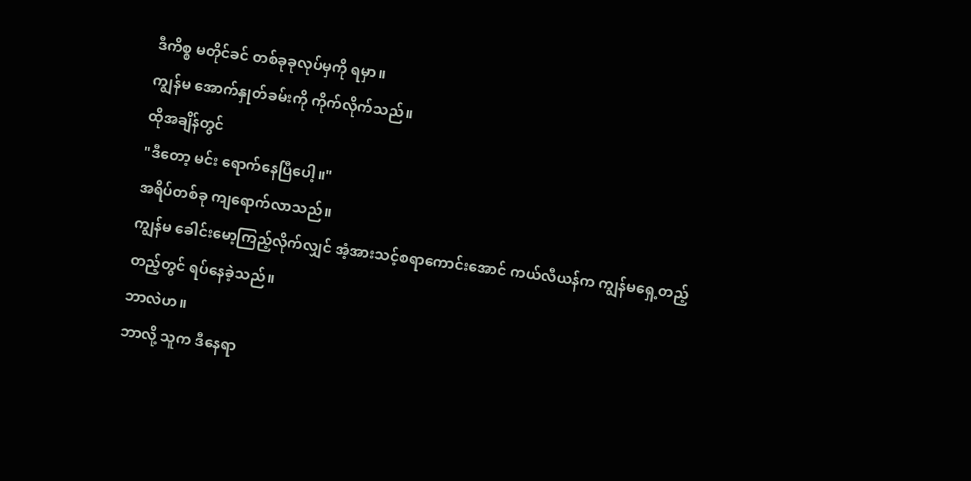ဒီကိစ္စ မတိုင်ခင် တစ်ခုခုလုပ်မှကို ရမှာ။
ကျွန်မ အောက်နှုတ်ခမ်းကို ကိုက်လိုက်သည်။
ထိုအချိန်တွင်
"ဒီတော့ မင်း ရောက်နေပြီပေါ့။"
အရိပ်တစ်ခု ကျရောက်လာသည်။
ကျွန်မ ခေါင်းမော့ကြည့်လိုက်လျှင် အံ့အားသင့်စရာကောင်းအောင် ကယ်လီယန်က ကျွန်မရှေ့တည့်တည့်တွင် ရပ်နေခဲ့သည်။
ဘာလဲဟ။
ဘာလို့ သူက ဒီနေရာ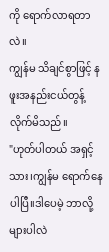ကို ရောက်လာရတာလဲ။
ကျွန်မ သိချင်စွာဖြင့် နဖူးအနည်းငယ်တွန့်လိုက်မိသည်။
"ဟုတ်ပါတယ် အရှင့်သား၊ကျွန်မ ရောက်နေပါပြီ။ဒါပေမဲ့ ဘာလို့များပါလဲ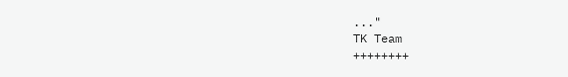..."
TK Team
++++++++